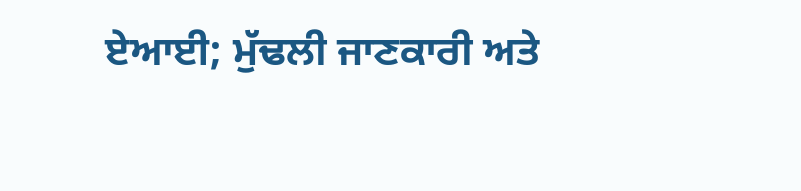ਏਆਈ; ਮੁੱਢਲੀ ਜਾਣਕਾਰੀ ਅਤੇ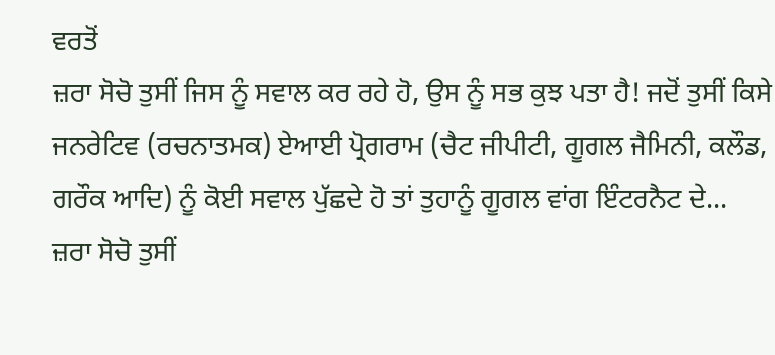ਵਰਤੋਂ
ਜ਼ਰਾ ਸੋਚੋ ਤੁਸੀਂ ਜਿਸ ਨੂੰ ਸਵਾਲ ਕਰ ਰਹੇ ਹੋ, ਉਸ ਨੂੰ ਸਭ ਕੁਝ ਪਤਾ ਹੈ! ਜਦੋਂ ਤੁਸੀਂ ਕਿਸੇ ਜਨਰੇਟਿਵ (ਰਚਨਾਤਮਕ) ਏਆਈ ਪ੍ਰੋਗਰਾਮ (ਚੈਟ ਜੀਪੀਟੀ, ਗੂਗਲ ਜੈਮਿਨੀ, ਕਲੌਡ, ਗਰੌਕ ਆਦਿ) ਨੂੰ ਕੋਈ ਸਵਾਲ ਪੁੱਛਦੇ ਹੋ ਤਾਂ ਤੁਹਾਨੂੰ ਗੂਗਲ ਵਾਂਗ ਇੰਟਰਨੈਟ ਦੇ...
ਜ਼ਰਾ ਸੋਚੋ ਤੁਸੀਂ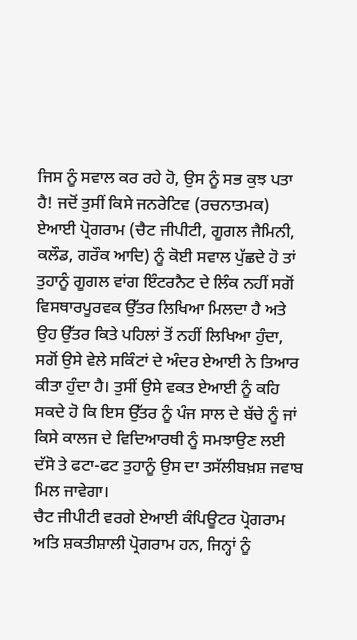ਜਿਸ ਨੂੰ ਸਵਾਲ ਕਰ ਰਹੇ ਹੋ, ਉਸ ਨੂੰ ਸਭ ਕੁਝ ਪਤਾ ਹੈ! ਜਦੋਂ ਤੁਸੀਂ ਕਿਸੇ ਜਨਰੇਟਿਵ (ਰਚਨਾਤਮਕ) ਏਆਈ ਪ੍ਰੋਗਰਾਮ (ਚੈਟ ਜੀਪੀਟੀ, ਗੂਗਲ ਜੈਮਿਨੀ, ਕਲੌਡ, ਗਰੌਕ ਆਦਿ) ਨੂੰ ਕੋਈ ਸਵਾਲ ਪੁੱਛਦੇ ਹੋ ਤਾਂ ਤੁਹਾਨੂੰ ਗੂਗਲ ਵਾਂਗ ਇੰਟਰਨੈਟ ਦੇ ਲਿੰਕ ਨਹੀਂ ਸਗੋਂ ਵਿਸਥਾਰਪੂਰਵਕ ਉੱਤਰ ਲਿਖਿਆ ਮਿਲਦਾ ਹੈ ਅਤੇ ਉਹ ਉੱਤਰ ਕਿਤੇ ਪਹਿਲਾਂ ਤੋਂ ਨਹੀਂ ਲਿਖਿਆ ਹੁੰਦਾ, ਸਗੋਂ ਉਸੇ ਵੇਲੇ ਸਕਿੰਟਾਂ ਦੇ ਅੰਦਰ ਏਆਈ ਨੇ ਤਿਆਰ ਕੀਤਾ ਹੁੰਦਾ ਹੈ। ਤੁਸੀਂ ਉਸੇ ਵਕਤ ਏਆਈ ਨੂੰ ਕਹਿ ਸਕਦੇ ਹੋ ਕਿ ਇਸ ਉੱਤਰ ਨੂੰ ਪੰਜ ਸਾਲ ਦੇ ਬੱਚੇ ਨੂੰ ਜਾਂ ਕਿਸੇ ਕਾਲਜ ਦੇ ਵਿਦਿਆਰਥੀ ਨੂੰ ਸਮਝਾਉਣ ਲਈ ਦੱਸੋ ਤੇ ਫਟਾ-ਫਟ ਤੁਹਾਨੂੰ ਉਸ ਦਾ ਤਸੱਲੀਬਖ਼ਸ਼ ਜਵਾਬ ਮਿਲ ਜਾਵੇਗਾ।
ਚੈਟ ਜੀਪੀਟੀ ਵਰਗੇ ਏਆਈ ਕੰਪਿਊਟਰ ਪ੍ਰੋਗਰਾਮ ਅਤਿ ਸ਼ਕਤੀਸ਼ਾਲੀ ਪ੍ਰੋਗਰਾਮ ਹਨ, ਜਿਨ੍ਹਾਂ ਨੂੰ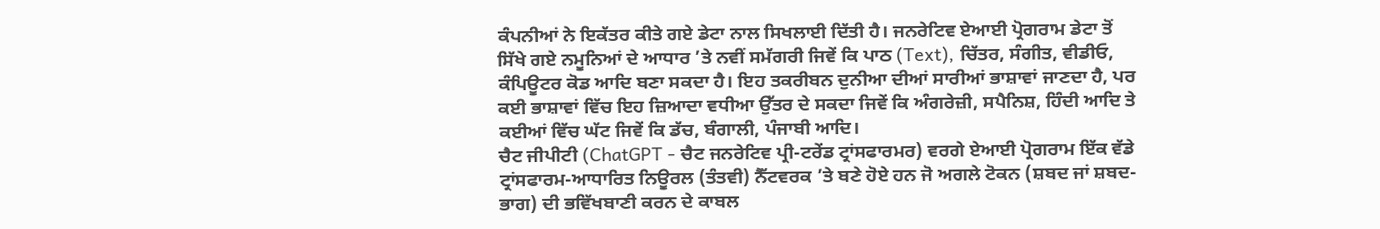ਕੰਪਨੀਆਂ ਨੇ ਇਕੱਤਰ ਕੀਤੇ ਗਏ ਡੇਟਾ ਨਾਲ ਸਿਖਲਾਈ ਦਿੱਤੀ ਹੈ। ਜਨਰੇਟਿਵ ਏਆਈ ਪ੍ਰੋਗਰਾਮ ਡੇਟਾ ਤੋਂ ਸਿੱਖੇ ਗਏ ਨਮੂਨਿਆਂ ਦੇ ਆਧਾਰ ’ਤੇ ਨਵੀਂ ਸਮੱਗਰੀ ਜਿਵੇਂ ਕਿ ਪਾਠ (Text), ਚਿੱਤਰ, ਸੰਗੀਤ, ਵੀਡੀਓ, ਕੰਪਿਊਟਰ ਕੋਡ ਆਦਿ ਬਣਾ ਸਕਦਾ ਹੈ। ਇਹ ਤਕਰੀਬਨ ਦੁਨੀਆ ਦੀਆਂ ਸਾਰੀਆਂ ਭਾਸ਼ਾਵਾਂ ਜਾਣਦਾ ਹੈ, ਪਰ ਕਈ ਭਾਸ਼ਾਵਾਂ ਵਿੱਚ ਇਹ ਜ਼ਿਆਦਾ ਵਧੀਆ ਉੱਤਰ ਦੇ ਸਕਦਾ ਜਿਵੇਂ ਕਿ ਅੰਗਰੇਜ਼ੀ, ਸਪੈਨਿਸ਼, ਹਿੰਦੀ ਆਦਿ ਤੇ ਕਈਆਂ ਵਿੱਚ ਘੱਟ ਜਿਵੇਂ ਕਿ ਡੱਚ, ਬੰਗਾਲੀ, ਪੰਜਾਬੀ ਆਦਿ।
ਚੈਟ ਜੀਪੀਟੀ (ChatGPT - ਚੈਟ ਜਨਰੇਟਿਵ ਪ੍ਰੀ-ਟਰੇਂਡ ਟ੍ਰਾਂਸਫਾਰਮਰ) ਵਰਗੇ ਏਆਈ ਪ੍ਰੋਗਰਾਮ ਇੱਕ ਵੱਡੇ ਟ੍ਰਾਂਸਫਾਰਮ-ਆਧਾਰਿਤ ਨਿਊਰਲ (ਤੰਤਵੀ) ਨੈੱਟਵਰਕ ’ਤੇ ਬਣੇ ਹੋਏ ਹਨ ਜੋ ਅਗਲੇ ਟੋਕਨ (ਸ਼ਬਦ ਜਾਂ ਸ਼ਬਦ-ਭਾਗ) ਦੀ ਭਵਿੱਖਬਾਣੀ ਕਰਨ ਦੇ ਕਾਬਲ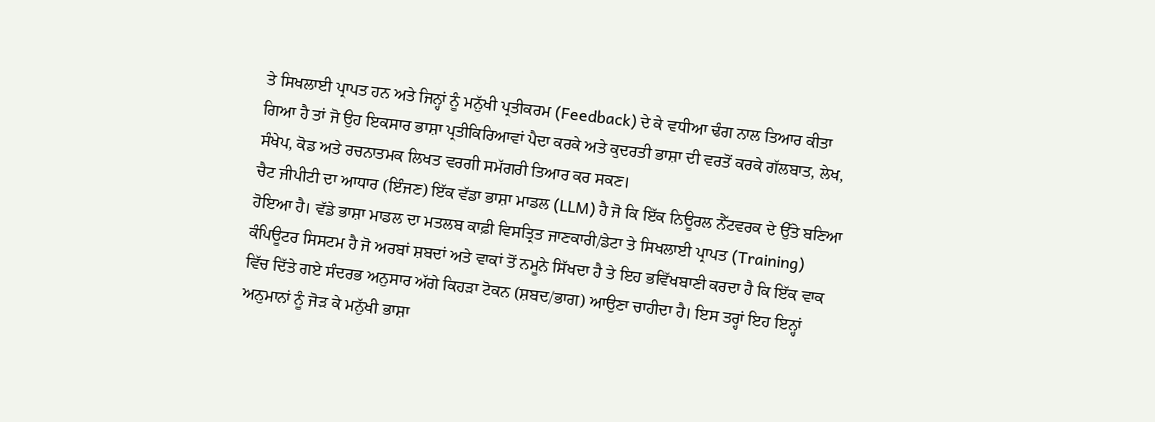ਤੇ ਸਿਖਲਾਈ ਪ੍ਰਾਪਤ ਹਨ ਅਤੇ ਜਿਨ੍ਹਾਂ ਨੂੰ ਮਨੁੱਖੀ ਪ੍ਰਤੀਕਰਮ (Feedback) ਦੇ ਕੇ ਵਧੀਆ ਢੰਗ ਨਾਲ ਤਿਆਰ ਕੀਤਾ ਗਿਆ ਹੈ ਤਾਂ ਜੋ ਉਹ ਇਕਸਾਰ ਭਾਸ਼ਾ ਪ੍ਰਤੀਕਿਰਿਆਵਾਂ ਪੈਦਾ ਕਰਕੇ ਅਤੇ ਕੁਦਰਤੀ ਭਾਸ਼ਾ ਦੀ ਵਰਤੋਂ ਕਰਕੇ ਗੱਲਬਾਤ, ਲੇਖ, ਸੰਖੇਪ, ਕੋਡ ਅਤੇ ਰਚਨਾਤਮਕ ਲਿਖਤ ਵਰਗੀ ਸਮੱਗਰੀ ਤਿਆਰ ਕਰ ਸਕਣ।
ਚੈਟ ਜੀਪੀਟੀ ਦਾ ਆਧਾਰ (ਇੰਜਣ) ਇੱਕ ਵੱਡਾ ਭਾਸ਼ਾ ਮਾਡਲ (LLM) ਹੈ ਜੋ ਕਿ ਇੱਕ ਨਿਊਰਲ ਨੈੱਟਵਰਕ ਦੇ ਉੱਤੇ ਬਣਿਆ ਹੋਇਆ ਹੈ। ਵੱਡੇ ਭਾਸ਼ਾ ਮਾਡਲ ਦਾ ਮਤਲਬ ਕਾਫ਼ੀ ਵਿਸਤ੍ਰਿਤ ਜਾਣਕਾਰੀ/ਡੇਟਾ ਤੇ ਸਿਖਲਾਈ ਪ੍ਰਾਪਤ (Training) ਕੰਪਿਊਟਰ ਸਿਸਟਮ ਹੈ ਜੋ ਅਰਬਾਂ ਸ਼ਬਦਾਂ ਅਤੇ ਵਾਕਾਂ ਤੋਂ ਨਮੂਨੇ ਸਿੱਖਦਾ ਹੈ ਤੇ ਇਹ ਭਵਿੱਖਬਾਣੀ ਕਰਦਾ ਹੈ ਕਿ ਇੱਕ ਵਾਕ ਵਿੱਚ ਦਿੱਤੇ ਗਏ ਸੰਦਰਭ ਅਨੁਸਾਰ ਅੱਗੇ ਕਿਹੜਾ ਟੋਕਨ (ਸ਼ਬਦ/ਭਾਗ) ਆਉਣਾ ਚਾਹੀਦਾ ਹੈ। ਇਸ ਤਰ੍ਹਾਂ ਇਹ ਇਨ੍ਹਾਂ ਅਨੁਮਾਨਾਂ ਨੂੰ ਜੋੜ ਕੇ ਮਨੁੱਖੀ ਭਾਸ਼ਾ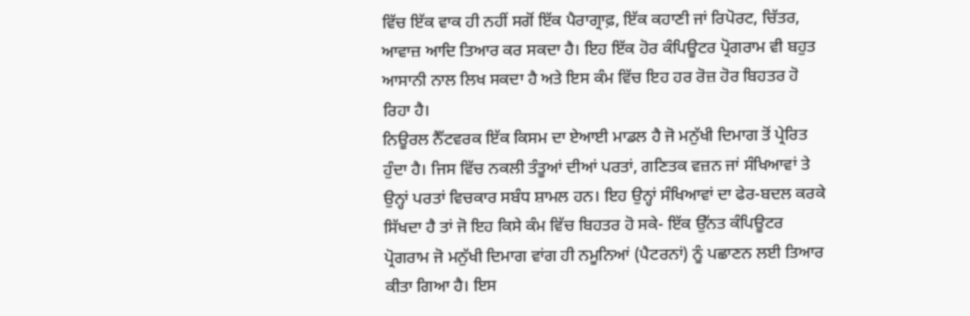ਵਿੱਚ ਇੱਕ ਵਾਕ ਹੀ ਨਹੀਂ ਸਗੋਂ ਇੱਕ ਪੈਰਾਗ੍ਰਾਫ਼, ਇੱਕ ਕਹਾਣੀ ਜਾਂ ਰਿਪੋਰਟ, ਚਿੱਤਰ, ਆਵਾਜ਼ ਆਦਿ ਤਿਆਰ ਕਰ ਸਕਦਾ ਹੈ। ਇਹ ਇੱਕ ਹੋਰ ਕੰਪਿਊਟਰ ਪ੍ਰੋਗਰਾਮ ਵੀ ਬਹੁਤ ਆਸਾਨੀ ਨਾਲ ਲਿਖ ਸਕਦਾ ਹੈ ਅਤੇ ਇਸ ਕੰਮ ਵਿੱਚ ਇਹ ਹਰ ਰੋਜ਼ ਹੋਰ ਬਿਹਤਰ ਹੋ ਰਿਹਾ ਹੈ।
ਨਿਊਰਲ ਨੈੱਟਵਰਕ ਇੱਕ ਕਿਸਮ ਦਾ ਏਆਈ ਮਾਡਲ ਹੈ ਜੋ ਮਨੁੱਖੀ ਦਿਮਾਗ ਤੋਂ ਪ੍ਰੇਰਿਤ ਹੁੰਦਾ ਹੈ। ਜਿਸ ਵਿੱਚ ਨਕਲੀ ਤੰਤੂਆਂ ਦੀਆਂ ਪਰਤਾਂ, ਗਣਿਤਕ ਵਜ਼ਨ ਜਾਂ ਸੰਖਿਆਵਾਂ ਤੇ ਉਨ੍ਹਾਂ ਪਰਤਾਂ ਵਿਚਕਾਰ ਸਬੰਧ ਸ਼ਾਮਲ ਹਨ। ਇਹ ਉਨ੍ਹਾਂ ਸੰਖਿਆਵਾਂ ਦਾ ਫੇਰ-ਬਦਲ ਕਰਕੇ ਸਿੱਖਦਾ ਹੈ ਤਾਂ ਜੋ ਇਹ ਕਿਸੇ ਕੰਮ ਵਿੱਚ ਬਿਹਤਰ ਹੋ ਸਕੇ- ਇੱਕ ਉੱਨਤ ਕੰਪਿਊਟਰ ਪ੍ਰੋਗਰਾਮ ਜੋ ਮਨੁੱਖੀ ਦਿਮਾਗ ਵਾਂਗ ਹੀ ਨਮੂਨਿਆਂ (ਪੈਟਰਨਾਂ) ਨੂੰ ਪਛਾਣਨ ਲਈ ਤਿਆਰ ਕੀਤਾ ਗਿਆ ਹੈ। ਇਸ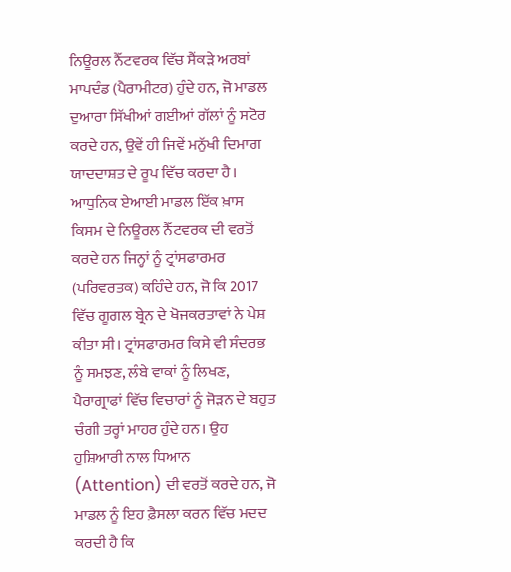ਨਿਊਰਲ ਨੈੱਟਵਰਕ ਵਿੱਚ ਸੈਂਕੜੇ ਅਰਬਾਂ ਮਾਪਦੰਡ (ਪੈਰਾਮੀਟਰ) ਹੁੰਦੇ ਹਨ, ਜੋ ਮਾਡਲ ਦੁਆਰਾ ਸਿੱਖੀਆਂ ਗਈਆਂ ਗੱਲਾਂ ਨੂੰ ਸਟੋਰ ਕਰਦੇ ਹਨ, ਉਵੇਂ ਹੀ ਜਿਵੇਂ ਮਨੁੱਖੀ ਦਿਮਾਗ ਯਾਦਦਾਸ਼ਤ ਦੇ ਰੂਪ ਵਿੱਚ ਕਰਦਾ ਹੈ। ਆਧੁਨਿਕ ਏਆਈ ਮਾਡਲ ਇੱਕ ਖ਼ਾਸ ਕਿਸਮ ਦੇ ਨਿਊਰਲ ਨੈੱਟਵਰਕ ਦੀ ਵਰਤੋਂ ਕਰਦੇ ਹਨ ਜਿਨ੍ਹਾਂ ਨੂੰ ਟ੍ਰਾਂਸਫਾਰਮਰ (ਪਰਿਵਰਤਕ) ਕਹਿੰਦੇ ਹਨ, ਜੋ ਕਿ 2017 ਵਿੱਚ ਗੂਗਲ ਬ੍ਰੇਨ ਦੇ ਖੋਜਕਰਤਾਵਾਂ ਨੇ ਪੇਸ਼ ਕੀਤਾ ਸੀ। ਟ੍ਰਾਂਸਫਾਰਮਰ ਕਿਸੇ ਵੀ ਸੰਦਰਭ ਨੂੰ ਸਮਝਣ, ਲੰਬੇ ਵਾਕਾਂ ਨੂੰ ਲਿਖਣ, ਪੈਰਾਗ੍ਰਾਫਾਂ ਵਿੱਚ ਵਿਚਾਰਾਂ ਨੂੰ ਜੋੜਨ ਦੇ ਬਹੁਤ ਚੰਗੀ ਤਰ੍ਹਾਂ ਮਾਹਰ ਹੁੰਦੇ ਹਨ। ਉਹ ਹੁਸ਼ਿਆਰੀ ਨਾਲ ਧਿਆਨ (Attention) ਦੀ ਵਰਤੋਂ ਕਰਦੇ ਹਨ, ਜੋ ਮਾਡਲ ਨੂੰ ਇਹ ਫ਼ੈਸਲਾ ਕਰਨ ਵਿੱਚ ਮਦਦ ਕਰਦੀ ਹੈ ਕਿ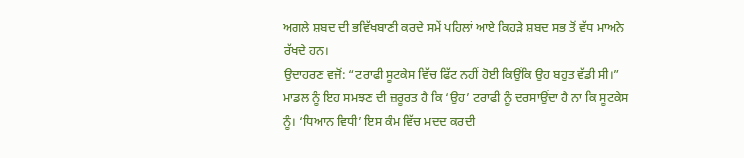ਅਗਲੇ ਸ਼ਬਦ ਦੀ ਭਵਿੱਖਬਾਣੀ ਕਰਦੇ ਸਮੇਂ ਪਹਿਲਾਂ ਆਏ ਕਿਹੜੇ ਸ਼ਬਦ ਸਭ ਤੋਂ ਵੱਧ ਮਾਅਨੇ ਰੱਖਦੇ ਹਨ।
ਉਦਾਹਰਣ ਵਜੋਂ: “ਟਰਾਫੀ ਸੂਟਕੇਸ ਵਿੱਚ ਫਿੱਟ ਨਹੀਂ ਹੋਈ ਕਿਉਂਕਿ ਉਹ ਬਹੁਤ ਵੱਡੀ ਸੀ।”
ਮਾਡਲ ਨੂੰ ਇਹ ਸਮਝਣ ਦੀ ਜ਼ਰੂਰਤ ਹੈ ਕਿ ‘ਉਹ’ ਟਰਾਫੀ ਨੂੰ ਦਰਸਾਉਂਦਾ ਹੈ ਨਾ ਕਿ ਸੂਟਕੇਸ ਨੂੰ। ‘ਧਿਆਨ ਵਿਧੀ’ ਇਸ ਕੰਮ ਵਿੱਚ ਮਦਦ ਕਰਦੀ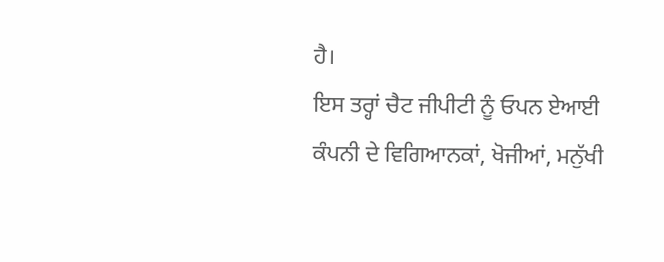ਹੈ।
ਇਸ ਤਰ੍ਹਾਂ ਚੈਟ ਜੀਪੀਟੀ ਨੂੰ ਓਪਨ ਏਆਈ ਕੰਪਨੀ ਦੇ ਵਿਗਿਆਨਕਾਂ, ਖੋਜੀਆਂ, ਮਨੁੱਖੀ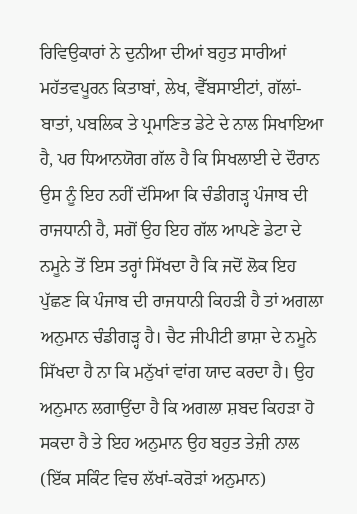ਰਿਵਿਉਕਾਰਾਂ ਨੇ ਦੁਨੀਆ ਦੀਆਂ ਬਹੁਤ ਸਾਰੀਆਂ ਮਹੱਤਵਪੂਰਨ ਕਿਤਾਬਾਂ, ਲੇਖ, ਵੈੱਬਸਾਈਟਾਂ, ਗੱਲਾਂ-ਬਾਤਾਂ, ਪਬਲਿਕ ਤੇ ਪ੍ਰਮਾਣਿਤ ਡੇਟੇ ਦੇ ਨਾਲ ਸਿਖਾਇਆ ਹੈ, ਪਰ ਧਿਆਨਯੋਗ ਗੱਲ ਹੈ ਕਿ ਸਿਖਲਾਈ ਦੇ ਦੌਰਾਨ ਉਸ ਨੂੰ ਇਹ ਨਹੀਂ ਦੱਸਿਆ ਕਿ ਚੰਡੀਗੜ੍ਹ ਪੰਜਾਬ ਦੀ ਰਾਜਧਾਨੀ ਹੈ, ਸਗੋਂ ਉਹ ਇਹ ਗੱਲ ਆਪਣੇ ਡੇਟਾ ਦੇ ਨਮੂਨੇ ਤੋਂ ਇਸ ਤਰ੍ਹਾਂ ਸਿੱਖਦਾ ਹੈ ਕਿ ਜਦੋਂ ਲੋਕ ਇਹ ਪੁੱਛਣ ਕਿ ਪੰਜਾਬ ਦੀ ਰਾਜਧਾਨੀ ਕਿਹੜੀ ਹੈ ਤਾਂ ਅਗਲਾ ਅਨੁਮਾਨ ਚੰਡੀਗੜ੍ਹ ਹੈ। ਚੈਟ ਜੀਪੀਟੀ ਭਾਸ਼ਾ ਦੇ ਨਮੂਨੇ ਸਿੱਖਦਾ ਹੈ ਨਾ ਕਿ ਮਨੁੱਖਾਂ ਵਾਂਗ ਯਾਦ ਕਰਦਾ ਹੈ। ਉਹ ਅਨੁਮਾਨ ਲਗਾਉਂਦਾ ਹੈ ਕਿ ਅਗਲਾ ਸ਼ਬਦ ਕਿਹੜਾ ਹੋ ਸਕਦਾ ਹੈ ਤੇ ਇਹ ਅਨੁਮਾਨ ਉਹ ਬਹੁਤ ਤੇਜ਼ੀ ਨਾਲ (ਇੱਕ ਸਕਿੰਟ ਵਿਚ ਲੱਖਾਂ-ਕਰੋੜਾਂ ਅਨੁਮਾਨ)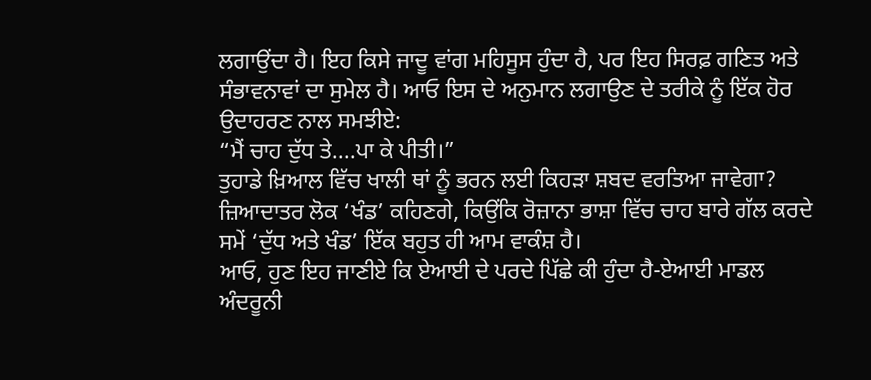ਲਗਾਉਂਦਾ ਹੈ। ਇਹ ਕਿਸੇ ਜਾਦੂ ਵਾਂਗ ਮਹਿਸੂਸ ਹੁੰਦਾ ਹੈ, ਪਰ ਇਹ ਸਿਰਫ਼ ਗਣਿਤ ਅਤੇ ਸੰਭਾਵਨਾਵਾਂ ਦਾ ਸੁਮੇਲ ਹੈ। ਆਓ ਇਸ ਦੇ ਅਨੁਮਾਨ ਲਗਾਉਣ ਦੇ ਤਰੀਕੇ ਨੂੰ ਇੱਕ ਹੋਰ ਉਦਾਹਰਣ ਨਾਲ ਸਮਝੀਏ:
“ਮੈਂ ਚਾਹ ਦੁੱਧ ਤੇ....ਪਾ ਕੇ ਪੀਤੀ।”
ਤੁਹਾਡੇ ਖ਼ਿਆਲ ਵਿੱਚ ਖਾਲੀ ਥਾਂ ਨੂੰ ਭਰਨ ਲਈ ਕਿਹੜਾ ਸ਼ਬਦ ਵਰਤਿਆ ਜਾਵੇਗਾ? ਜ਼ਿਆਦਾਤਰ ਲੋਕ ‘ਖੰਡ’ ਕਹਿਣਗੇ, ਕਿਉਂਕਿ ਰੋਜ਼ਾਨਾ ਭਾਸ਼ਾ ਵਿੱਚ ਚਾਹ ਬਾਰੇ ਗੱਲ ਕਰਦੇ ਸਮੇਂ ‘ਦੁੱਧ ਅਤੇ ਖੰਡ’ ਇੱਕ ਬਹੁਤ ਹੀ ਆਮ ਵਾਕੰਸ਼ ਹੈ।
ਆਓ, ਹੁਣ ਇਹ ਜਾਣੀਏ ਕਿ ਏਆਈ ਦੇ ਪਰਦੇ ਪਿੱਛੇ ਕੀ ਹੁੰਦਾ ਹੈ-ਏਆਈ ਮਾਡਲ ਅੰਦਰੂਨੀ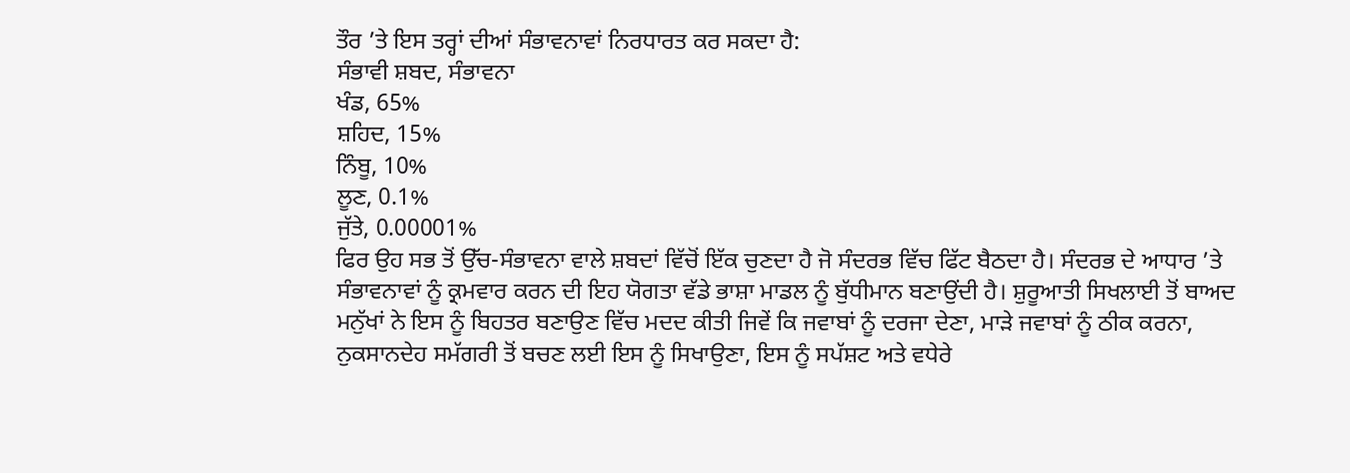ਤੌਰ ’ਤੇ ਇਸ ਤਰ੍ਹਾਂ ਦੀਆਂ ਸੰਭਾਵਨਾਵਾਂ ਨਿਰਧਾਰਤ ਕਰ ਸਕਦਾ ਹੈ:
ਸੰਭਾਵੀ ਸ਼ਬਦ, ਸੰਭਾਵਨਾ
ਖੰਡ, 65%
ਸ਼ਹਿਦ, 15%
ਨਿੰਬੂ, 10%
ਲੂਣ, 0.1%
ਜੁੱਤੇ, 0.00001%
ਫਿਰ ਉਹ ਸਭ ਤੋਂ ਉੱਚ-ਸੰਭਾਵਨਾ ਵਾਲੇ ਸ਼ਬਦਾਂ ਵਿੱਚੋਂ ਇੱਕ ਚੁਣਦਾ ਹੈ ਜੋ ਸੰਦਰਭ ਵਿੱਚ ਫਿੱਟ ਬੈਠਦਾ ਹੈ। ਸੰਦਰਭ ਦੇ ਆਧਾਰ ’ਤੇ ਸੰਭਾਵਨਾਵਾਂ ਨੂੰ ਕ੍ਰਮਵਾਰ ਕਰਨ ਦੀ ਇਹ ਯੋਗਤਾ ਵੱਡੇ ਭਾਸ਼ਾ ਮਾਡਲ ਨੂੰ ਬੁੱਧੀਮਾਨ ਬਣਾਉਂਦੀ ਹੈ। ਸ਼ੁਰੂਆਤੀ ਸਿਖਲਾਈ ਤੋਂ ਬਾਅਦ ਮਨੁੱਖਾਂ ਨੇ ਇਸ ਨੂੰ ਬਿਹਤਰ ਬਣਾਉਣ ਵਿੱਚ ਮਦਦ ਕੀਤੀ ਜਿਵੇਂ ਕਿ ਜਵਾਬਾਂ ਨੂੰ ਦਰਜਾ ਦੇਣਾ, ਮਾੜੇ ਜਵਾਬਾਂ ਨੂੰ ਠੀਕ ਕਰਨਾ, ਨੁਕਸਾਨਦੇਹ ਸਮੱਗਰੀ ਤੋਂ ਬਚਣ ਲਈ ਇਸ ਨੂੰ ਸਿਖਾਉਣਾ, ਇਸ ਨੂੰ ਸਪੱਸ਼ਟ ਅਤੇ ਵਧੇਰੇ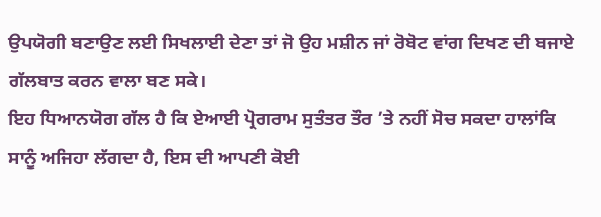ਉਪਯੋਗੀ ਬਣਾਉਣ ਲਈ ਸਿਖਲਾਈ ਦੇਣਾ ਤਾਂ ਜੋ ਉਹ ਮਸ਼ੀਨ ਜਾਂ ਰੋਬੋਟ ਵਾਂਗ ਦਿਖਣ ਦੀ ਬਜਾਏ ਗੱਲਬਾਤ ਕਰਨ ਵਾਲਾ ਬਣ ਸਕੇ।
ਇਹ ਧਿਆਨਯੋਗ ਗੱਲ ਹੈ ਕਿ ਏਆਈ ਪ੍ਰੋਗਰਾਮ ਸੁਤੰਤਰ ਤੌਰ ’ਤੇ ਨਹੀਂ ਸੋਚ ਸਕਦਾ ਹਾਲਾਂਕਿ ਸਾਨੂੰ ਅਜਿਹਾ ਲੱਗਦਾ ਹੈ, ਇਸ ਦੀ ਆਪਣੀ ਕੋਈ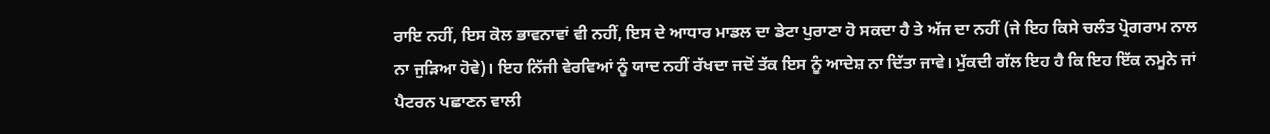ਰਾਇ ਨਹੀਂ, ਇਸ ਕੋਲ ਭਾਵਨਾਵਾਂ ਵੀ ਨਹੀਂ, ਇਸ ਦੇ ਆਧਾਰ ਮਾਡਲ ਦਾ ਡੇਟਾ ਪੁਰਾਣਾ ਹੋ ਸਕਦਾ ਹੈ ਤੇ ਅੱਜ ਦਾ ਨਹੀਂ (ਜੇ ਇਹ ਕਿਸੇ ਚਲੰਤ ਪ੍ਰੋਗਰਾਮ ਨਾਲ ਨਾ ਜੁੜਿਆ ਹੋਵੇ)। ਇਹ ਨਿੱਜੀ ਵੇਰਵਿਆਂ ਨੂੰ ਯਾਦ ਨਹੀਂ ਰੱਖਦਾ ਜਦੋਂ ਤੱਕ ਇਸ ਨੂੰ ਆਦੇਸ਼ ਨਾ ਦਿੱਤਾ ਜਾਵੇ। ਮੁੱਕਦੀ ਗੱਲ ਇਹ ਹੈ ਕਿ ਇਹ ਇੱਕ ਨਮੂਨੇ ਜਾਂ ਪੈਟਰਨ ਪਛਾਣਨ ਵਾਲੀ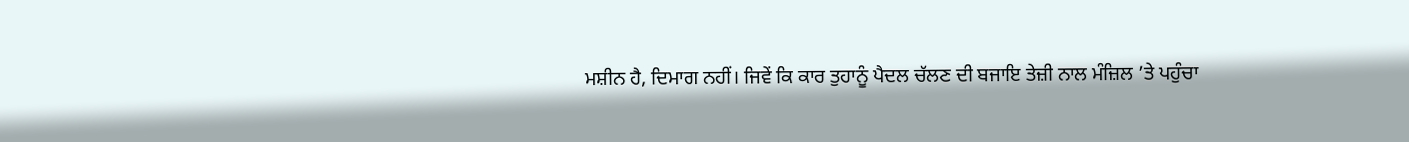ਮਸ਼ੀਨ ਹੈ, ਦਿਮਾਗ ਨਹੀਂ। ਜਿਵੇਂ ਕਿ ਕਾਰ ਤੁਹਾਨੂੰ ਪੈਦਲ ਚੱਲਣ ਦੀ ਬਜਾਇ ਤੇਜ਼ੀ ਨਾਲ ਮੰਜ਼ਿਲ ’ਤੇ ਪਹੁੰਚਾ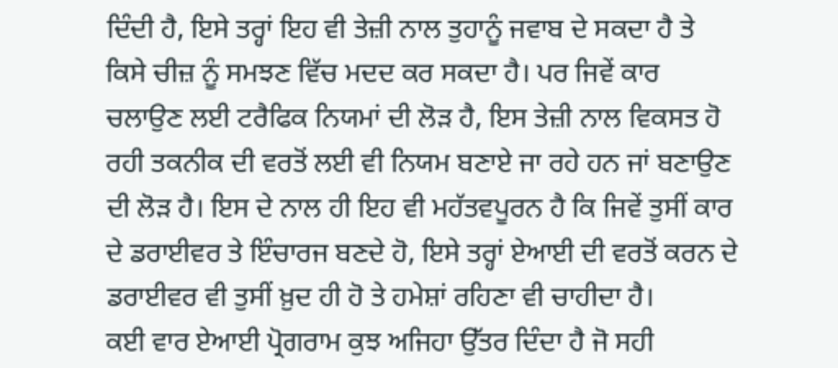ਦਿੰਦੀ ਹੈ, ਇਸੇ ਤਰ੍ਹਾਂ ਇਹ ਵੀ ਤੇਜ਼ੀ ਨਾਲ ਤੁਹਾਨੂੰ ਜਵਾਬ ਦੇ ਸਕਦਾ ਹੈ ਤੇ ਕਿਸੇ ਚੀਜ਼ ਨੂੰ ਸਮਝਣ ਵਿੱਚ ਮਦਦ ਕਰ ਸਕਦਾ ਹੈ। ਪਰ ਜਿਵੇਂ ਕਾਰ ਚਲਾਉਣ ਲਈ ਟਰੈਫਿਕ ਨਿਯਮਾਂ ਦੀ ਲੋੜ ਹੈ, ਇਸ ਤੇਜ਼ੀ ਨਾਲ ਵਿਕਸਤ ਹੋ ਰਹੀ ਤਕਨੀਕ ਦੀ ਵਰਤੋਂ ਲਈ ਵੀ ਨਿਯਮ ਬਣਾਏ ਜਾ ਰਹੇ ਹਨ ਜਾਂ ਬਣਾਉਣ ਦੀ ਲੋੜ ਹੈ। ਇਸ ਦੇ ਨਾਲ ਹੀ ਇਹ ਵੀ ਮਹੱਤਵਪੂਰਨ ਹੈ ਕਿ ਜਿਵੇਂ ਤੁਸੀਂ ਕਾਰ ਦੇ ਡਰਾਈਵਰ ਤੇ ਇੰਚਾਰਜ ਬਣਦੇ ਹੋ, ਇਸੇ ਤਰ੍ਹਾਂ ਏਆਈ ਦੀ ਵਰਤੋਂ ਕਰਨ ਦੇ ਡਰਾਈਵਰ ਵੀ ਤੁਸੀਂ ਖ਼ੁਦ ਹੀ ਹੋ ਤੇ ਹਮੇਸ਼ਾਂ ਰਹਿਣਾ ਵੀ ਚਾਹੀਦਾ ਹੈ।
ਕਈ ਵਾਰ ਏਆਈ ਪ੍ਰੋਗਰਾਮ ਕੁਝ ਅਜਿਹਾ ਉੱਤਰ ਦਿੰਦਾ ਹੈ ਜੋ ਸਹੀ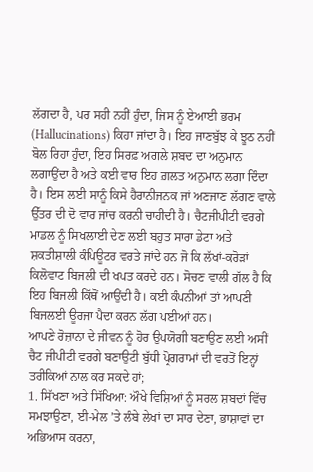ਲੱਗਦਾ ਹੈ, ਪਰ ਸਹੀ ਨਹੀਂ ਹੁੰਦਾ, ਜਿਸ ਨੂੰ ਏਆਈ ਭਰਮ (Hallucinations) ਕਿਹਾ ਜਾਂਦਾ ਹੈ। ਇਹ ਜਾਣਬੁੱਝ ਕੇ ਝੂਠ ਨਹੀਂ ਬੋਲ ਰਿਹਾ ਹੁੰਦਾ, ਇਹ ਸਿਰਫ਼ ਅਗਲੇ ਸ਼ਬਦ ਦਾ ਅਨੁਮਾਨ ਲਗਾਉਂਦਾ ਹੈ ਅਤੇ ਕਈ ਵਾਰ ਇਹ ਗ਼ਲਤ ਅਨੁਮਾਨ ਲਗਾ ਦਿੰਦਾ ਹੈ। ਇਸ ਲਈ ਸਾਨੂੰ ਕਿਸੇ ਹੈਰਾਨੀਜਨਕ ਜਾਂ ਅਣਜਾਣ ਲੱਗਣ ਵਾਲੇ ਉੱਤਰ ਦੀ ਦੋ ਵਾਰ ਜਾਂਚ ਕਰਨੀ ਚਾਹੀਦੀ ਹੈ। ਚੈਟਜੀਪੀਟੀ ਵਰਗੇ ਮਾਡਲ ਨੂੰ ਸਿਖਲਾਈ ਦੇਣ ਲਈ ਬਹੁਤ ਸਾਰਾ ਡੇਟਾ ਅਤੇ ਸ਼ਕਤੀਸ਼ਾਲੀ ਕੰਪਿਊਟਰ ਵਰਤੇ ਜਾਂਦੇ ਹਨ ਜੋ ਕਿ ਲੱਖਾਂ-ਕਰੋੜਾਂ ਕਿਲੋਵਾਟ ਬਿਜਲੀ ਦੀ ਖਪਤ ਕਰਦੇ ਹਨ। ਸੋਚਣ ਵਾਲੀ ਗੱਲ ਹੈ ਕਿ ਇਹ ਬਿਜਲੀ ਕਿੱਥੋਂ ਆਉਂਦੀ ਹੈ। ਕਈ ਕੰਪਨੀਆਂ ਤਾਂ ਆਪਣੀ ਬਿਜਲਈ ਊਰਜਾ ਪੈਦਾ ਕਰਨ ਲੱਗ ਪਈਆਂ ਹਨ।
ਆਪਣੇ ਰੋਜ਼ਾਨਾ ਦੇ ਜੀਵਨ ਨੂੰ ਹੋਰ ਉਪਯੋਗੀ ਬਣਾਉਣ ਲਈ ਅਸੀਂ ਚੈਟ ਜੀਪੀਟੀ ਵਰਗੇ ਬਣਾਉਟੀ ਬੁੱਧੀ ਪ੍ਰੋਗਰਾਮਾਂ ਦੀ ਵਰਤੋਂ ਇਨ੍ਹਾਂ ਤਰੀਕਿਆਂ ਨਾਲ ਕਰ ਸਕਦੇ ਹਾਂ;
1. ਸਿੱਖਣਾ ਅਤੇ ਸਿੱਖਿਆ: ਔਖੇ ਵਿਸ਼ਿਆਂ ਨੂੰ ਸਰਲ ਸ਼ਬਦਾਂ ਵਿੱਚ ਸਮਝਾਉਣਾ, ਈ-ਮੇਲ ’ਤੇ ਲੰਬੇ ਲੇਖਾਂ ਦਾ ਸਾਰ ਦੇਣਾ, ਭਾਸ਼ਾਵਾਂ ਦਾ ਅਭਿਆਸ ਕਰਨਾ,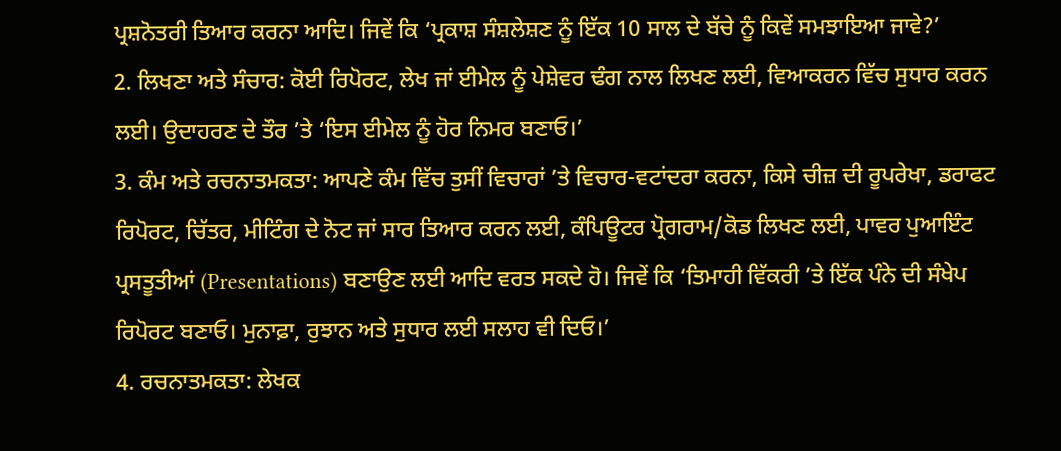ਪ੍ਰਸ਼ਨੋਤਰੀ ਤਿਆਰ ਕਰਨਾ ਆਦਿ। ਜਿਵੇਂ ਕਿ ‘ਪ੍ਰਕਾਸ਼ ਸੰਸ਼ਲੇਸ਼ਣ ਨੂੰ ਇੱਕ 10 ਸਾਲ ਦੇ ਬੱਚੇ ਨੂੰ ਕਿਵੇਂ ਸਮਝਾਇਆ ਜਾਵੇ?’
2. ਲਿਖਣਾ ਅਤੇ ਸੰਚਾਰ: ਕੋਈ ਰਿਪੋਰਟ, ਲੇਖ ਜਾਂ ਈਮੇਲ ਨੂੰ ਪੇਸ਼ੇਵਰ ਢੰਗ ਨਾਲ ਲਿਖਣ ਲਈ, ਵਿਆਕਰਨ ਵਿੱਚ ਸੁਧਾਰ ਕਰਨ ਲਈ। ਉਦਾਹਰਣ ਦੇ ਤੌਰ ’ਤੇ ‘ਇਸ ਈਮੇਲ ਨੂੰ ਹੋਰ ਨਿਮਰ ਬਣਾਓ।’
3. ਕੰਮ ਅਤੇ ਰਚਨਾਤਮਕਤਾ: ਆਪਣੇ ਕੰਮ ਵਿੱਚ ਤੁਸੀਂ ਵਿਚਾਰਾਂ ’ਤੇ ਵਿਚਾਰ-ਵਟਾਂਦਰਾ ਕਰਨਾ, ਕਿਸੇ ਚੀਜ਼ ਦੀ ਰੂਪਰੇਖਾ, ਡਰਾਫਟ ਰਿਪੋਰਟ, ਚਿੱਤਰ, ਮੀਟਿੰਗ ਦੇ ਨੋਟ ਜਾਂ ਸਾਰ ਤਿਆਰ ਕਰਨ ਲਈ, ਕੰਪਿਊਟਰ ਪ੍ਰੋਗਰਾਮ/ਕੋਡ ਲਿਖਣ ਲਈ, ਪਾਵਰ ਪੁਆਇੰਟ ਪ੍ਰਸਤੂਤੀਆਂ (Presentations) ਬਣਾਉਣ ਲਈ ਆਦਿ ਵਰਤ ਸਕਦੇ ਹੋ। ਜਿਵੇਂ ਕਿ ‘ਤਿਮਾਹੀ ਵਿੱਕਰੀ ’ਤੇ ਇੱਕ ਪੰਨੇ ਦੀ ਸੰਖੇਪ ਰਿਪੋਰਟ ਬਣਾਓ। ਮੁਨਾਫ਼ਾ, ਰੁਝਾਨ ਅਤੇ ਸੁਧਾਰ ਲਈ ਸਲਾਹ ਵੀ ਦਿਓ।’
4. ਰਚਨਾਤਮਕਤਾ: ਲੇਖਕ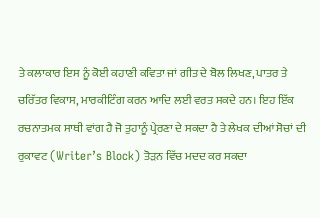ਤੇ ਕਲਾਕਾਰ ਇਸ ਨੂੰ ਕੋਈ ਕਹਾਣੀ ਕਵਿਤਾ ਜਾਂ ਗੀਤ ਦੇ ਬੋਲ ਲਿਖਣ, ਪਾਤਰ ਤੇ ਚਰਿੱਤਰ ਵਿਕਾਸ, ਮਾਰਕੀਟਿੰਗ ਕਰਨ ਆਦਿ ਲਈ ਵਰਤ ਸਕਦੇ ਹਨ। ਇਹ ਇੱਕ ਰਚਨਾਤਮਕ ਸਾਥੀ ਵਾਂਗ ਹੈ ਜੋ ਤੁਹਾਨੂੰ ਪ੍ਰੇਰਣਾ ਦੇ ਸਕਦਾ ਹੈ ਤੇ ਲੇਖਕ ਦੀਆਂ ਸੋਚਾਂ ਦੀ ਰੁਕਾਵਟ (Writer’s Block) ਤੋੜਨ ਵਿੱਚ ਮਦਦ ਕਰ ਸਕਦਾ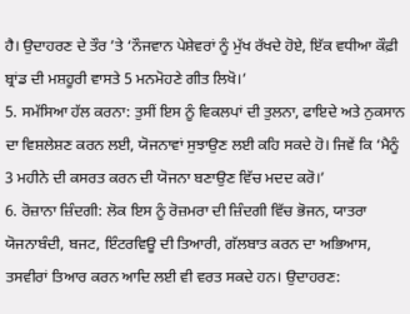ਹੈ। ਉਦਾਹਰਣ ਦੇ ਤੌਰ ’ਤੇ ‘ਨੌਜਵਾਨ ਪੇਸ਼ੇਵਰਾਂ ਨੂੰ ਮੁੱਖ ਰੱਖਦੇ ਹੋਏ, ਇੱਕ ਵਧੀਆ ਕੌਫ਼ੀ ਬ੍ਰਾਂਡ ਦੀ ਮਸ਼ਹੂਰੀ ਵਾਸਤੇ 5 ਮਨਮੋਹਣੇ ਗੀਤ ਲਿਖੋ।’
5. ਸਮੱਸਿਆ ਹੱਲ ਕਰਨਾ: ਤੁਸੀਂ ਇਸ ਨੂੰ ਵਿਕਲਪਾਂ ਦੀ ਤੁਲਨਾ, ਫਾਇਦੇ ਅਤੇ ਨੁਕਸਾਨ ਦਾ ਵਿਸ਼ਲੇਸ਼ਣ ਕਰਨ ਲਈ, ਯੋਜਨਾਵਾਂ ਸੁਝਾਉਣ ਲਈ ਕਹਿ ਸਕਦੇ ਹੋ। ਜਿਵੇਂ ਕਿ ‘ਮੈਨੂੰ 3 ਮਹੀਨੇ ਦੀ ਕਸਰਤ ਕਰਨ ਦੀ ਯੋਜਨਾ ਬਣਾਉਣ ਵਿੱਚ ਮਦਦ ਕਰੋ।’
6. ਰੋਜ਼ਾਨਾ ਜ਼ਿੰਦਗੀ: ਲੋਕ ਇਸ ਨੂੰ ਰੋਜ਼ਮਰਾ ਦੀ ਜ਼ਿੰਦਗੀ ਵਿੱਚ ਭੋਜਨ, ਯਾਤਰਾ ਯੋਜਨਾਬੰਦੀ, ਬਜਟ, ਇੰਟਰਵਿਊ ਦੀ ਤਿਆਰੀ, ਗੱਲਬਾਤ ਕਰਨ ਦਾ ਅਭਿਆਸ, ਤਸਵੀਰਾਂ ਤਿਆਰ ਕਰਨ ਆਦਿ ਲਈ ਵੀ ਵਰਤ ਸਕਦੇ ਹਨ। ਉਦਾਹਰਣ: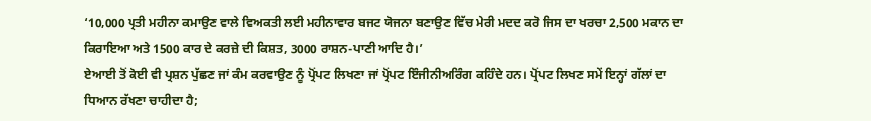‘10,000 ਪ੍ਰਤੀ ਮਹੀਨਾ ਕਮਾਉਣ ਵਾਲੇ ਵਿਅਕਤੀ ਲਈ ਮਹੀਨਾਵਾਰ ਬਜਟ ਯੋਜਨਾ ਬਣਾਉਣ ਵਿੱਚ ਮੇਰੀ ਮਦਦ ਕਰੋ ਜਿਸ ਦਾ ਖਰਚਾ 2,500 ਮਕਾਨ ਦਾ ਕਿਰਾਇਆ ਅਤੇ 1500 ਕਾਰ ਦੇ ਕਰਜ਼ੇ ਦੀ ਕਿਸ਼ਤ, 3000 ਰਾਸ਼ਨ-ਪਾਣੀ ਆਦਿ ਹੈ।’
ਏਆਈ ਤੋਂ ਕੋਈ ਵੀ ਪ੍ਰਸ਼ਨ ਪੁੱਛਣ ਜਾਂ ਕੰਮ ਕਰਵਾਉਣ ਨੂੰ ਪ੍ਰੋਂਪਟ ਲਿਖਣਾ ਜਾਂ ਪ੍ਰੋਂਪਟ ਇੰਜੀਨੀਅਰਿੰਗ ਕਹਿੰਦੇ ਹਨ। ਪ੍ਰੋਂਪਟ ਲਿਖਣ ਸਮੇਂ ਇਨ੍ਹਾਂ ਗੱਲਾਂ ਦਾ ਧਿਆਨ ਰੱਖਣਾ ਚਾਹੀਦਾ ਹੈ;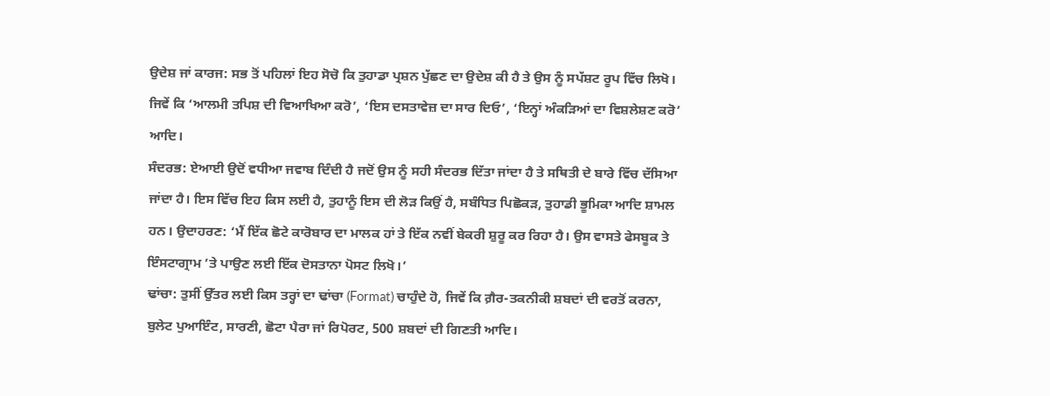ਉਦੇਸ਼ ਜਾਂ ਕਾਰਜ: ਸਭ ਤੋਂ ਪਹਿਲਾਂ ਇਹ ਸੋਚੋ ਕਿ ਤੁਹਾਡਾ ਪ੍ਰਸ਼ਨ ਪੁੱਛਣ ਦਾ ਉਦੇਸ਼ ਕੀ ਹੈ ਤੇ ਉਸ ਨੂੰ ਸਪੱਸ਼ਟ ਰੂਪ ਵਿੱਚ ਲਿਖੋ। ਜਿਵੇਂ ਕਿ ‘ਆਲਮੀ ਤਪਿਸ਼ ਦੀ ਵਿਆਖਿਆ ਕਰੋ’, ‘ਇਸ ਦਸਤਾਵੇਜ਼ ਦਾ ਸਾਰ ਦਿਓ’, ‘ਇਨ੍ਹਾਂ ਅੰਕੜਿਆਂ ਦਾ ਵਿਸ਼ਲੇਸ਼ਣ ਕਰੋ’ ਆਦਿ।
ਸੰਦਰਭ: ਏਆਈ ਉਦੋਂ ਵਧੀਆ ਜਵਾਬ ਦਿੰਦੀ ਹੈ ਜਦੋਂ ਉਸ ਨੂੰ ਸਹੀ ਸੰਦਰਭ ਦਿੱਤਾ ਜਾਂਦਾ ਹੈ ਤੇ ਸਥਿਤੀ ਦੇ ਬਾਰੇ ਵਿੱਚ ਦੱਸਿਆ ਜਾਂਦਾ ਹੈ। ਇਸ ਵਿੱਚ ਇਹ ਕਿਸ ਲਈ ਹੈ, ਤੁਹਾਨੂੰ ਇਸ ਦੀ ਲੋੜ ਕਿਉਂ ਹੈ, ਸਬੰਧਿਤ ਪਿਛੋਕੜ, ਤੁਹਾਡੀ ਭੂਮਿਕਾ ਆਦਿ ਸ਼ਾਮਲ ਹਨ। ਉਦਾਹਰਣ: ‘ਮੈਂ ਇੱਕ ਛੋਟੇ ਕਾਰੋਬਾਰ ਦਾ ਮਾਲਕ ਹਾਂ ਤੇ ਇੱਕ ਨਵੀਂ ਬੇਕਰੀ ਸ਼ੁਰੂ ਕਰ ਰਿਹਾ ਹੈ। ਉਸ ਵਾਸਤੇ ਫੇਸਬੂਕ ਤੇ ਇੰਸਟਾਗ੍ਰਾਮ ’ਤੇ ਪਾਉਣ ਲਈ ਇੱਕ ਦੋਸਤਾਨਾ ਪੋਸਟ ਲਿਖੋ।’
ਢਾਂਚਾ: ਤੁਸੀਂ ਉੱਤਰ ਲਈ ਕਿਸ ਤਰ੍ਹਾਂ ਦਾ ਢਾਂਚਾ (Format) ਚਾਹੁੰਦੇ ਹੋ, ਜਿਵੇਂ ਕਿ ਗ਼ੈਰ-ਤਕਨੀਕੀ ਸ਼ਬਦਾਂ ਦੀ ਵਰਤੋਂ ਕਰਨਾ, ਬੁਲੇਟ ਪੁਆਇੰਟ, ਸਾਰਣੀ, ਛੋਟਾ ਪੈਰਾ ਜਾਂ ਰਿਪੋਰਟ, 500 ਸ਼ਬਦਾਂ ਦੀ ਗਿਣਤੀ ਆਦਿ।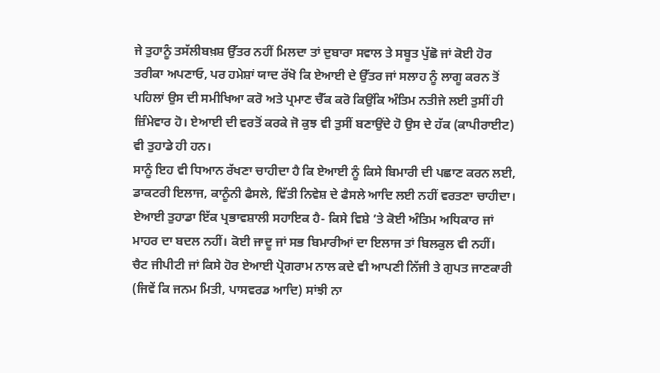ਜੇ ਤੁਹਾਨੂੰ ਤਸੱਲੀਬਖ਼ਸ਼ ਉੱਤਰ ਨਹੀਂ ਮਿਲਦਾ ਤਾਂ ਦੁਬਾਰਾ ਸਵਾਲ ਤੇ ਸਬੂਤ ਪੁੱਛੋ ਜਾਂ ਕੋਈ ਹੋਰ ਤਰੀਕਾ ਅਪਣਾਓ, ਪਰ ਹਮੇਸ਼ਾਂ ਯਾਦ ਰੱਖੋ ਕਿ ਏਆਈ ਦੇ ਉੱਤਰ ਜਾਂ ਸਲਾਹ ਨੂੰ ਲਾਗੂ ਕਰਨ ਤੋਂ ਪਹਿਲਾਂ ਉਸ ਦੀ ਸਮੀਖਿਆ ਕਰੋ ਅਤੇ ਪ੍ਰਮਾਣ ਚੈੱਕ ਕਰੋ ਕਿਉਂਕਿ ਅੰਤਿਮ ਨਤੀਜੇ ਲਈ ਤੁਸੀਂ ਹੀ ਜ਼ਿੰਮੇਵਾਰ ਹੋ। ਏਆਈ ਦੀ ਵਰਤੋਂ ਕਰਕੇ ਜੋ ਕੁਝ ਵੀ ਤੁਸੀਂ ਬਣਾਉਂਦੇ ਹੋ ਉਸ ਦੇ ਹੱਕ (ਕਾਪੀਰਾਈਟ) ਵੀ ਤੁਹਾਡੇ ਹੀ ਹਨ।
ਸਾਨੂੰ ਇਹ ਵੀ ਧਿਆਨ ਰੱਖਣਾ ਚਾਹੀਦਾ ਹੈ ਕਿ ਏਆਈ ਨੂੰ ਕਿਸੇ ਬਿਮਾਰੀ ਦੀ ਪਛਾਣ ਕਰਨ ਲਈ, ਡਾਕਟਰੀ ਇਲਾਜ, ਕਾਨੂੰਨੀ ਫੈਸਲੇ, ਵਿੱਤੀ ਨਿਵੇਸ਼ ਦੇ ਫੈਸਲੇ ਆਦਿ ਲਈ ਨਹੀਂ ਵਰਤਣਾ ਚਾਹੀਦਾ। ਏਆਈ ਤੁਹਾਡਾ ਇੱਕ ਪ੍ਰਭਾਵਸ਼ਾਲੀ ਸਹਾਇਕ ਹੈ- ਕਿਸੇ ਵਿਸ਼ੇ ’ਤੇ ਕੋਈ ਅੰਤਿਮ ਅਧਿਕਾਰ ਜਾਂ ਮਾਹਰ ਦਾ ਬਦਲ ਨਹੀਂ। ਕੋਈ ਜਾਦੂ ਜਾਂ ਸਭ ਬਿਮਾਰੀਆਂ ਦਾ ਇਲਾਜ ਤਾਂ ਬਿਲਕੁਲ ਵੀ ਨਹੀਂ।
ਚੈਟ ਜੀਪੀਟੀ ਜਾਂ ਕਿਸੇ ਹੋਰ ਏਆਈ ਪ੍ਰੋਗਰਾਮ ਨਾਲ ਕਦੇ ਵੀ ਆਪਣੀ ਨਿੱਜੀ ਤੇ ਗੁਪਤ ਜਾਣਕਾਰੀ (ਜਿਵੇਂ ਕਿ ਜਨਮ ਮਿਤੀ, ਪਾਸਵਰਡ ਆਦਿ) ਸਾਂਝੀ ਨਾ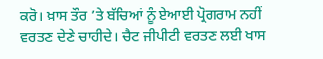ਕਰੋ। ਖ਼ਾਸ ਤੌਰ ’ਤੇ ਬੱਚਿਆਂ ਨੂੰ ਏਆਈ ਪ੍ਰੋਗਰਾਮ ਨਹੀਂ ਵਰਤਣ ਦੇਣੇ ਚਾਹੀਦੇ। ਚੈਟ ਜੀਪੀਟੀ ਵਰਤਣ ਲਈ ਖਾਸ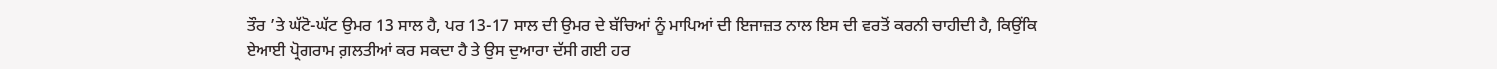ਤੌਰ ’ਤੇ ਘੱਟੋ-ਘੱਟ ਉਮਰ 13 ਸਾਲ ਹੈ, ਪਰ 13-17 ਸਾਲ ਦੀ ਉਮਰ ਦੇ ਬੱਚਿਆਂ ਨੂੰ ਮਾਪਿਆਂ ਦੀ ਇਜਾਜ਼ਤ ਨਾਲ ਇਸ ਦੀ ਵਰਤੋਂ ਕਰਨੀ ਚਾਹੀਦੀ ਹੈ, ਕਿਉਂਕਿ ਏਆਈ ਪ੍ਰੋਗਰਾਮ ਗ਼ਲਤੀਆਂ ਕਰ ਸਕਦਾ ਹੈ ਤੇ ਉਸ ਦੁਆਰਾ ਦੱਸੀ ਗਈ ਹਰ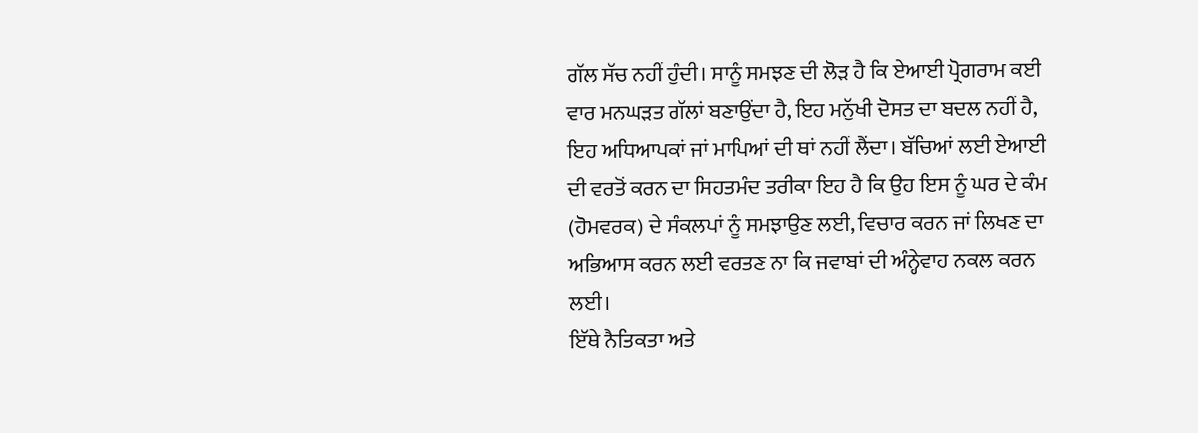ਗੱਲ ਸੱਚ ਨਹੀਂ ਹੁੰਦੀ। ਸਾਨੂੰ ਸਮਝਣ ਦੀ ਲੋੜ ਹੈ ਕਿ ਏਆਈ ਪ੍ਰੋਗਰਾਮ ਕਈ ਵਾਰ ਮਨਘੜਤ ਗੱਲਾਂ ਬਣਾਉਂਦਾ ਹੈ, ਇਹ ਮਨੁੱਖੀ ਦੋਸਤ ਦਾ ਬਦਲ ਨਹੀਂ ਹੈ, ਇਹ ਅਧਿਆਪਕਾਂ ਜਾਂ ਮਾਪਿਆਂ ਦੀ ਥਾਂ ਨਹੀਂ ਲੈਂਦਾ। ਬੱਚਿਆਂ ਲਈ ਏਆਈ ਦੀ ਵਰਤੋਂ ਕਰਨ ਦਾ ਸਿਹਤਮੰਦ ਤਰੀਕਾ ਇਹ ਹੈ ਕਿ ਉਹ ਇਸ ਨੂੰ ਘਰ ਦੇ ਕੰਮ (ਹੋਮਵਰਕ) ਦੇ ਸੰਕਲਪਾਂ ਨੂੰ ਸਮਝਾਉਣ ਲਈ, ਵਿਚਾਰ ਕਰਨ ਜਾਂ ਲਿਖਣ ਦਾ ਅਭਿਆਸ ਕਰਨ ਲਈ ਵਰਤਣ ਨਾ ਕਿ ਜਵਾਬਾਂ ਦੀ ਅੰਨ੍ਹੇਵਾਹ ਨਕਲ ਕਰਨ ਲਈ।
ਇੱਥੇ ਨੈਤਿਕਤਾ ਅਤੇ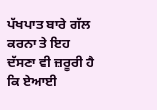ਪੱਖਪਾਤ ਬਾਰੇ ਗੱਲ ਕਰਨਾ ਤੇ ਇਹ ਦੱਸਣਾ ਵੀ ਜ਼ਰੂਰੀ ਹੈ ਕਿ ਏਆਈ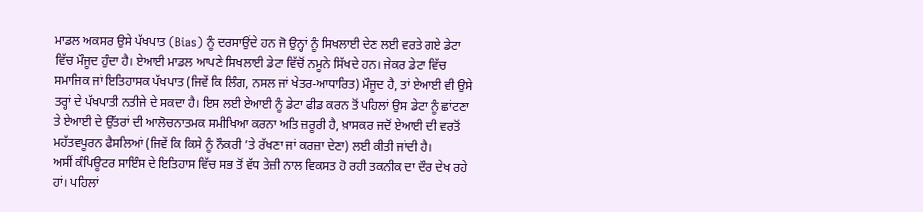ਮਾਡਲ ਅਕਸਰ ਉਸੇ ਪੱਖਪਾਤ (Bias) ਨੂੰ ਦਰਸਾਉਂਦੇ ਹਨ ਜੋ ਉਨ੍ਹਾਂ ਨੂੰ ਸਿਖਲਾਈ ਦੇਣ ਲਈ ਵਰਤੇ ਗਏ ਡੇਟਾ ਵਿੱਚ ਮੌਜੂਦ ਹੁੰਦਾ ਹੈ। ਏਆਈ ਮਾਡਲ ਆਪਣੇ ਸਿਖਲਾਈ ਡੇਟਾ ਵਿੱਚੋਂ ਨਮੂਨੇ ਸਿੱਖਦੇ ਹਨ। ਜੇਕਰ ਡੇਟਾ ਵਿੱਚ ਸਮਾਜਿਕ ਜਾਂ ਇਤਿਹਾਸਕ ਪੱਖਪਾਤ (ਜਿਵੇਂ ਕਿ ਲਿੰਗ, ਨਸਲ ਜਾਂ ਖੇਤਰ-ਆਧਾਰਿਤ) ਮੌਜੂਦ ਹੈ, ਤਾਂ ਏਆਈ ਵੀ ਉਸੇ ਤਰ੍ਹਾਂ ਦੇ ਪੱਖਪਾਤੀ ਨਤੀਜੇ ਦੇ ਸਕਦਾ ਹੈ। ਇਸ ਲਈ ਏਆਈ ਨੂੰ ਡੇਟਾ ਫੀਡ ਕਰਨ ਤੋਂ ਪਹਿਲਾਂ ਉਸ ਡੇਟਾ ਨੂੰ ਛਾਂਟਣਾ ਤੇ ਏਆਈ ਦੇ ਉੱਤਰਾਂ ਦੀ ਆਲੋਚਨਾਤਮਕ ਸਮੀਖਿਆ ਕਰਨਾ ਅਤਿ ਜ਼ਰੂਰੀ ਹੈ, ਖ਼ਾਸਕਰ ਜਦੋਂ ਏਆਈ ਦੀ ਵਰਤੋਂ ਮਹੱਤਵਪੂਰਨ ਫੈਸਲਿਆਂ (ਜਿਵੇਂ ਕਿ ਕਿਸੇ ਨੂੰ ਨੌਕਰੀ ’ਤੇ ਰੱਖਣਾ ਜਾਂ ਕਰਜ਼ਾ ਦੇਣਾ) ਲਈ ਕੀਤੀ ਜਾਂਦੀ ਹੈ।
ਅਸੀਂ ਕੰਪਿਊਟਰ ਸਾਇੰਸ ਦੇ ਇਤਿਹਾਸ ਵਿੱਚ ਸਭ ਤੋਂ ਵੱਧ ਤੇਜ਼ੀ ਨਾਲ ਵਿਕਸਤ ਹੋ ਰਹੀ ਤਕਨੀਕ ਦਾ ਦੌਰ ਦੇਖ ਰਹੇ ਹਾਂ। ਪਹਿਲਾਂ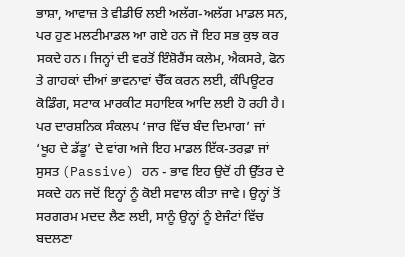ਭਾਸ਼ਾ, ਆਵਾਜ਼ ਤੇ ਵੀਡੀਓ ਲਈ ਅਲੱਗ-ਅਲੱਗ ਮਾਡਲ ਸਨ, ਪਰ ਹੁਣ ਮਲਟੀਮਾਡਲ ਆ ਗਏ ਹਨ ਜੋ ਇਹ ਸਭ ਕੁਝ ਕਰ ਸਕਦੇ ਹਨ। ਜਿਨ੍ਹਾਂ ਦੀ ਵਰਤੋਂ ਇੰਸ਼ੋਰੈਂਸ ਕਲੇਮ, ਐਕਸਰੇ, ਫੋਨ ਤੇ ਗਾਹਕਾਂ ਦੀਆਂ ਭਾਵਨਾਵਾਂ ਚੈੱਕ ਕਰਨ ਲਈ, ਕੰਪਿਊਟਰ ਕੋਡਿੰਗ, ਸਟਾਕ ਮਾਰਕੀਟ ਸਹਾਇਕ ਆਦਿ ਲਈ ਹੋ ਰਹੀ ਹੈ। ਪਰ ਦਾਰਸ਼ਨਿਕ ਸੰਕਲਪ ‘ਜਾਰ ਵਿੱਚ ਬੰਦ ਦਿਮਾਗ’ ਜਾਂ ‘ਖੂਹ ਦੇ ਡੱਡੂ’ ਦੇ ਵਾਂਗ ਅਜੇ ਇਹ ਮਾਡਲ ਇੱਕ-ਤਰਫ਼ਾ ਜਾਂ ਸੁਸਤ (Passive) ਹਨ - ਭਾਵ ਇਹ ਉਦੋਂ ਹੀ ਉੱਤਰ ਦੇ ਸਕਦੇ ਹਨ ਜਦੋਂ ਇਨ੍ਹਾਂ ਨੂੰ ਕੋਈ ਸਵਾਲ ਕੀਤਾ ਜਾਵੇ। ਉਨ੍ਹਾਂ ਤੋਂ ਸਰਗਰਮ ਮਦਦ ਲੈਣ ਲਈ, ਸਾਨੂੰ ਉਨ੍ਹਾਂ ਨੂੰ ਏਜੰਟਾਂ ਵਿੱਚ ਬਦਲਣਾ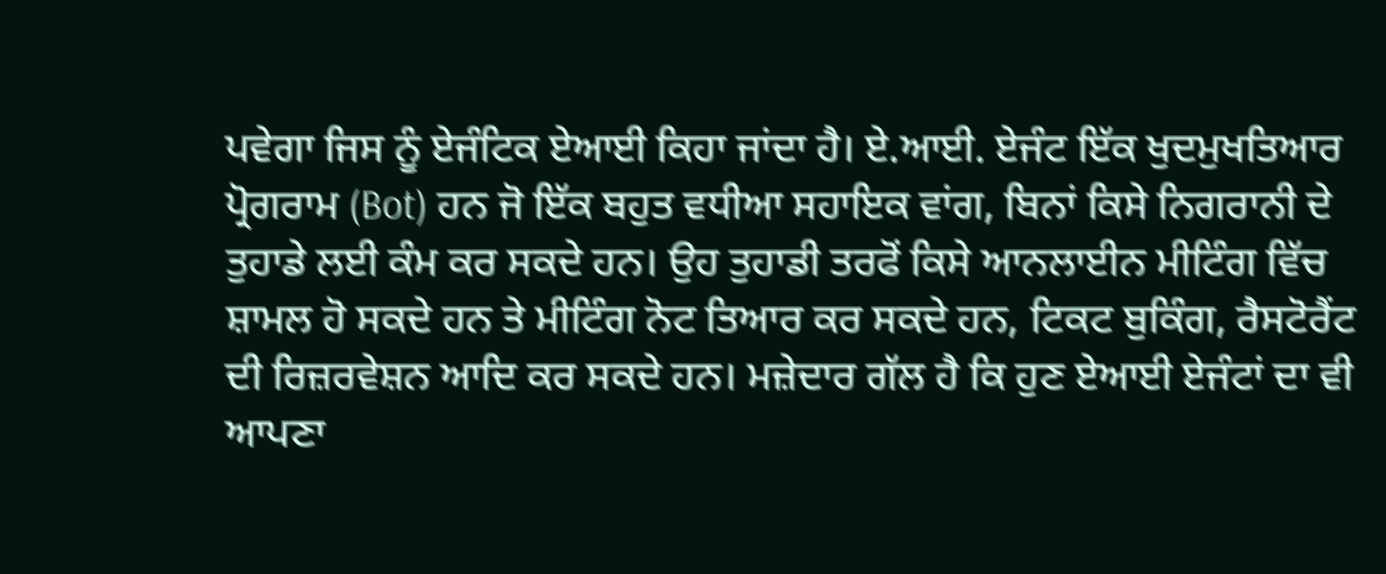ਪਵੇਗਾ ਜਿਸ ਨੂੰ ਏਜੰਟਿਕ ਏਆਈ ਕਿਹਾ ਜਾਂਦਾ ਹੈ। ਏ.ਆਈ. ਏਜੰਟ ਇੱਕ ਖੁਦਮੁਖਤਿਆਰ ਪ੍ਰੋਗਰਾਮ (Bot) ਹਨ ਜੋ ਇੱਕ ਬਹੁਤ ਵਧੀਆ ਸਹਾਇਕ ਵਾਂਗ, ਬਿਨਾਂ ਕਿਸੇ ਨਿਗਰਾਨੀ ਦੇ ਤੁਹਾਡੇ ਲਈ ਕੰਮ ਕਰ ਸਕਦੇ ਹਨ। ਉਹ ਤੁਹਾਡੀ ਤਰਫੋਂ ਕਿਸੇ ਆਨਲਾਈਨ ਮੀਟਿੰਗ ਵਿੱਚ ਸ਼ਾਮਲ ਹੋ ਸਕਦੇ ਹਨ ਤੇ ਮੀਟਿੰਗ ਨੋਟ ਤਿਆਰ ਕਰ ਸਕਦੇ ਹਨ, ਟਿਕਟ ਬੁਕਿੰਗ, ਰੈਸਟੋਰੈਂਟ ਦੀ ਰਿਜ਼ਰਵੇਸ਼ਨ ਆਦਿ ਕਰ ਸਕਦੇ ਹਨ। ਮਜ਼ੇਦਾਰ ਗੱਲ ਹੈ ਕਿ ਹੁਣ ਏਆਈ ਏਜੰਟਾਂ ਦਾ ਵੀ ਆਪਣਾ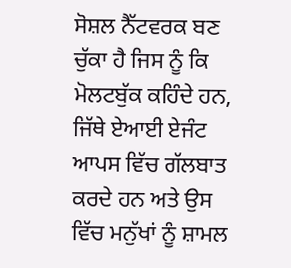ਸੋਸ਼ਲ ਨੈੱਟਵਰਕ ਬਣ ਚੁੱਕਾ ਹੈ ਜਿਸ ਨੂੰ ਕਿ ਮੋਲਟਬੁੱਕ ਕਹਿੰਦੇ ਹਨ, ਜਿੱਥੇ ਏਆਈ ਏਜੰਟ ਆਪਸ ਵਿੱਚ ਗੱਲਬਾਤ ਕਰਦੇ ਹਨ ਅਤੇ ਉਸ ਵਿੱਚ ਮਨੁੱਖਾਂ ਨੂੰ ਸ਼ਾਮਲ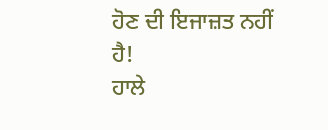ਹੋਣ ਦੀ ਇਜਾਜ਼ਤ ਨਹੀਂ ਹੈ!
ਹਾਲੇ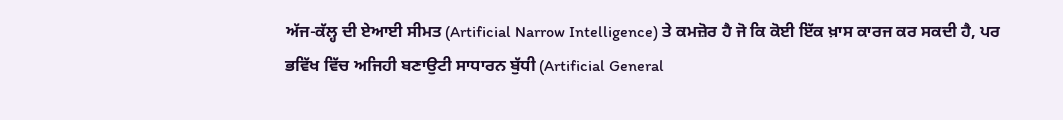ਅੱਜ-ਕੱਲ੍ਹ ਦੀ ਏਆਈ ਸੀਮਤ (Artificial Narrow Intelligence) ਤੇ ਕਮਜ਼ੋਰ ਹੈ ਜੋ ਕਿ ਕੋਈ ਇੱਕ ਖ਼ਾਸ ਕਾਰਜ ਕਰ ਸਕਦੀ ਹੈ, ਪਰ ਭਵਿੱਖ ਵਿੱਚ ਅਜਿਹੀ ਬਣਾਉਟੀ ਸਾਧਾਰਨ ਬੁੱਧੀ (Artificial General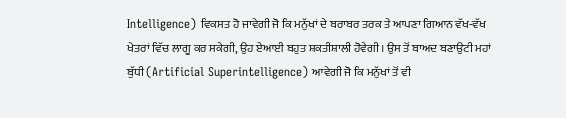Intelligence) ਵਿਕਸਤ ਹੋ ਜਾਵੇਗੀ ਜੋ ਕਿ ਮਨੁੱਖਾਂ ਦੇ ਬਰਾਬਰ ਤਰਕ ਤੇ ਆਪਣਾ ਗਿਆਨ ਵੱਖ-ਵੱਖ ਖੇਤਰਾਂ ਵਿੱਚ ਲਾਗੂ ਕਰ ਸਕੇਗੀ, ਉਹ ਏਆਈ ਬਹੁਤ ਸ਼ਕਤੀਸ਼ਾਲੀ ਹੋਵੇਗੀ। ਉਸ ਤੋਂ ਬਾਅਦ ਬਣਾਉਟੀ ਮਹਾਂ ਬੁੱਧੀ (Artificial Superintelligence) ਆਵੇਗੀ ਜੋ ਕਿ ਮਨੁੱਖਾਂ ਤੋਂ ਵੀ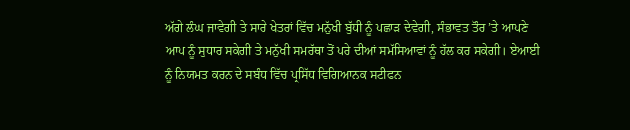ਅੱਗੇ ਲੰਘ ਜਾਵੇਗੀ ਤੇ ਸਾਰੇ ਖੇਤਰਾਂ ਵਿੱਚ ਮਨੁੱਖੀ ਬੁੱਧੀ ਨੂੰ ਪਛਾੜ ਦੇਵੇਗੀ, ਸੰਭਾਵਤ ਤੌਰ ’ਤੇ ਆਪਣੇ ਆਪ ਨੂੰ ਸੁਧਾਰ ਸਕੇਗੀ ਤੇ ਮਨੁੱਖੀ ਸਮਰੱਥਾ ਤੋਂ ਪਰੇ ਦੀਆਂ ਸਮੱਸਿਆਵਾਂ ਨੂੰ ਹੱਲ ਕਰ ਸਕੇਗੀ। ਏਆਈ ਨੂੰ ਨਿਯਮਤ ਕਰਨ ਦੇ ਸਬੰਧ ਵਿੱਚ ਪ੍ਰਸਿੱਧ ਵਿਗਿਆਨਕ ਸਟੀਫਨ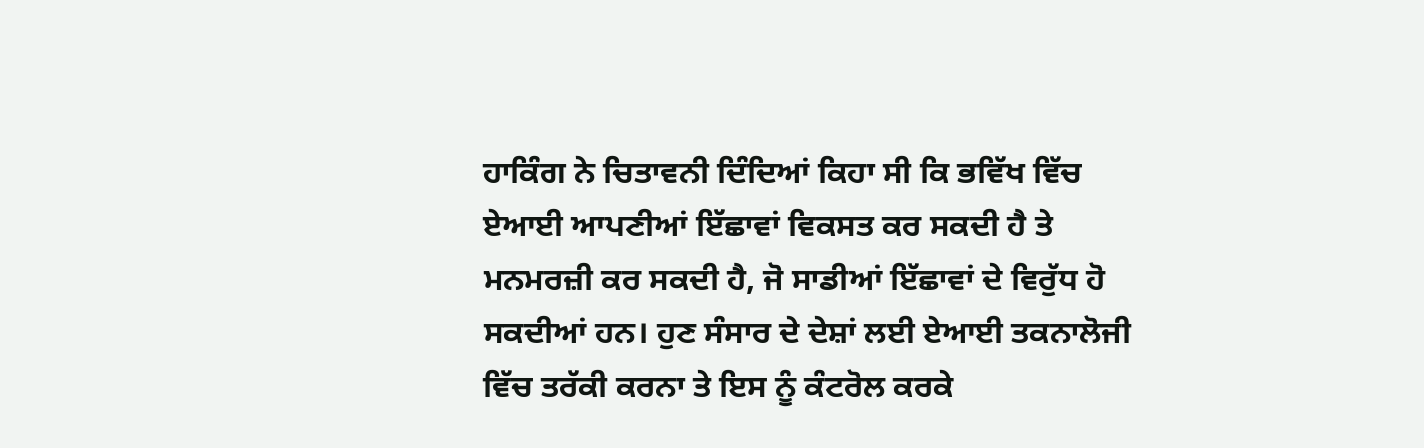ਹਾਕਿੰਗ ਨੇ ਚਿਤਾਵਨੀ ਦਿੰਦਿਆਂ ਕਿਹਾ ਸੀ ਕਿ ਭਵਿੱਖ ਵਿੱਚ ਏਆਈ ਆਪਣੀਆਂ ਇੱਛਾਵਾਂ ਵਿਕਸਤ ਕਰ ਸਕਦੀ ਹੈ ਤੇ ਮਨਮਰਜ਼ੀ ਕਰ ਸਕਦੀ ਹੈ, ਜੋ ਸਾਡੀਆਂ ਇੱਛਾਵਾਂ ਦੇ ਵਿਰੁੱਧ ਹੋ ਸਕਦੀਆਂ ਹਨ। ਹੁਣ ਸੰਸਾਰ ਦੇ ਦੇਸ਼ਾਂ ਲਈ ਏਆਈ ਤਕਨਾਲੋਜੀ ਵਿੱਚ ਤਰੱਕੀ ਕਰਨਾ ਤੇ ਇਸ ਨੂੰ ਕੰਟਰੋਲ ਕਰਕੇ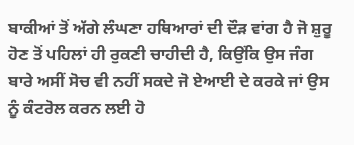ਬਾਕੀਆਂ ਤੋਂ ਅੱਗੇ ਲੰਘਣਾ ਹਥਿਆਰਾਂ ਦੀ ਦੌੜ ਵਾਂਗ ਹੈ ਜੋ ਸ਼ੁਰੂ ਹੋਣ ਤੋਂ ਪਹਿਲਾਂ ਹੀ ਰੁਕਣੀ ਚਾਹੀਦੀ ਹੈ, ਕਿਉਂਕਿ ਉਸ ਜੰਗ ਬਾਰੇ ਅਸੀਂ ਸੋਚ ਵੀ ਨਹੀਂ ਸਕਦੇ ਜੋ ਏਆਈ ਦੇ ਕਰਕੇ ਜਾਂ ਉਸ ਨੂੰ ਕੰਟਰੋਲ ਕਰਨ ਲਈ ਹੋ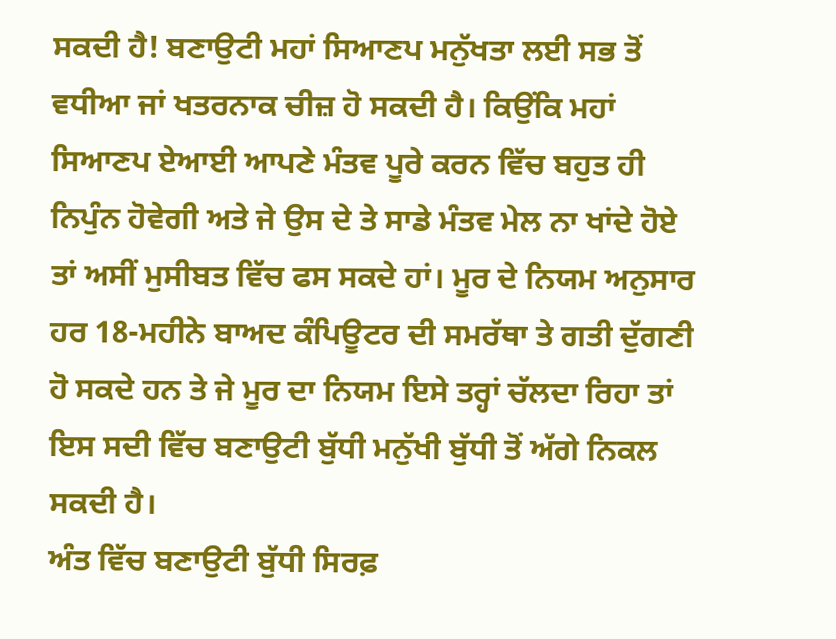ਸਕਦੀ ਹੈ! ਬਣਾਉਟੀ ਮਹਾਂ ਸਿਆਣਪ ਮਨੁੱਖਤਾ ਲਈ ਸਭ ਤੋਂ ਵਧੀਆ ਜਾਂ ਖਤਰਨਾਕ ਚੀਜ਼ ਹੋ ਸਕਦੀ ਹੈ। ਕਿਉਂਕਿ ਮਹਾਂ ਸਿਆਣਪ ਏਆਈ ਆਪਣੇ ਮੰਤਵ ਪੂਰੇ ਕਰਨ ਵਿੱਚ ਬਹੁਤ ਹੀ ਨਿਪੁੰਨ ਹੋਵੇਗੀ ਅਤੇ ਜੇ ਉਸ ਦੇ ਤੇ ਸਾਡੇ ਮੰਤਵ ਮੇਲ ਨਾ ਖਾਂਦੇ ਹੋਏ ਤਾਂ ਅਸੀਂ ਮੁਸੀਬਤ ਵਿੱਚ ਫਸ ਸਕਦੇ ਹਾਂ। ਮੂਰ ਦੇ ਨਿਯਮ ਅਨੁਸਾਰ ਹਰ 18-ਮਹੀਨੇ ਬਾਅਦ ਕੰਪਿਊਟਰ ਦੀ ਸਮਰੱਥਾ ਤੇ ਗਤੀ ਦੁੱਗਣੀ ਹੋ ਸਕਦੇ ਹਨ ਤੇ ਜੇ ਮੂਰ ਦਾ ਨਿਯਮ ਇਸੇ ਤਰ੍ਹਾਂ ਚੱਲਦਾ ਰਿਹਾ ਤਾਂ ਇਸ ਸਦੀ ਵਿੱਚ ਬਣਾਉਟੀ ਬੁੱਧੀ ਮਨੁੱਖੀ ਬੁੱਧੀ ਤੋਂ ਅੱਗੇ ਨਿਕਲ ਸਕਦੀ ਹੈ।
ਅੰਤ ਵਿੱਚ ਬਣਾਉਟੀ ਬੁੱਧੀ ਸਿਰਫ਼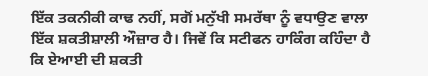ਇੱਕ ਤਕਨੀਕੀ ਕਾਢ ਨਹੀਂ, ਸਗੋਂ ਮਨੁੱਖੀ ਸਮਰੱਥਾ ਨੂੰ ਵਧਾਉਣ ਵਾਲਾ ਇੱਕ ਸ਼ਕਤੀਸ਼ਾਲੀ ਔਜ਼ਾਰ ਹੈ। ਜਿਵੇਂ ਕਿ ਸਟੀਫਨ ਹਾਕਿੰਗ ਕਹਿੰਦਾ ਹੈ ਕਿ ਏਆਈ ਦੀ ਸ਼ਕਤੀ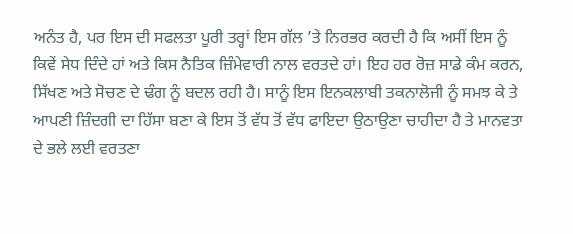ਅਨੰਤ ਹੈ, ਪਰ ਇਸ ਦੀ ਸਫਲਤਾ ਪੂਰੀ ਤਰ੍ਹਾਂ ਇਸ ਗੱਲ ’ਤੇ ਨਿਰਭਰ ਕਰਦੀ ਹੈ ਕਿ ਅਸੀਂ ਇਸ ਨੂੰ ਕਿਵੇਂ ਸੇਧ ਦਿੰਦੇ ਹਾਂ ਅਤੇ ਕਿਸ ਨੈਤਿਕ ਜ਼ਿੰਮੇਵਾਰੀ ਨਾਲ ਵਰਤਦੇ ਹਾਂ। ਇਹ ਹਰ ਰੋਜ਼ ਸਾਡੇ ਕੰਮ ਕਰਨ, ਸਿੱਖਣ ਅਤੇ ਸੋਚਣ ਦੇ ਢੰਗ ਨੂੰ ਬਦਲ ਰਹੀ ਹੈ। ਸਾਨੂੰ ਇਸ ਇਨਕਲਾਬੀ ਤਕਨਾਲੋਜੀ ਨੂੰ ਸਮਝ ਕੇ ਤੇ ਆਪਣੀ ਜ਼ਿੰਦਗੀ ਦਾ ਹਿੱਸਾ ਬਣਾ ਕੇ ਇਸ ਤੋਂ ਵੱਧ ਤੋਂ ਵੱਧ ਫਾਇਦਾ ਉਠਾਉਣਾ ਚਾਹੀਦਾ ਹੈ ਤੇ ਮਾਨਵਤਾ ਦੇ ਭਲੇ ਲਈ ਵਰਤਣਾ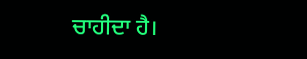ਚਾਹੀਦਾ ਹੈ।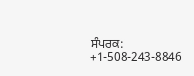ਸੰਪਰਕ: +1-508-243-8846